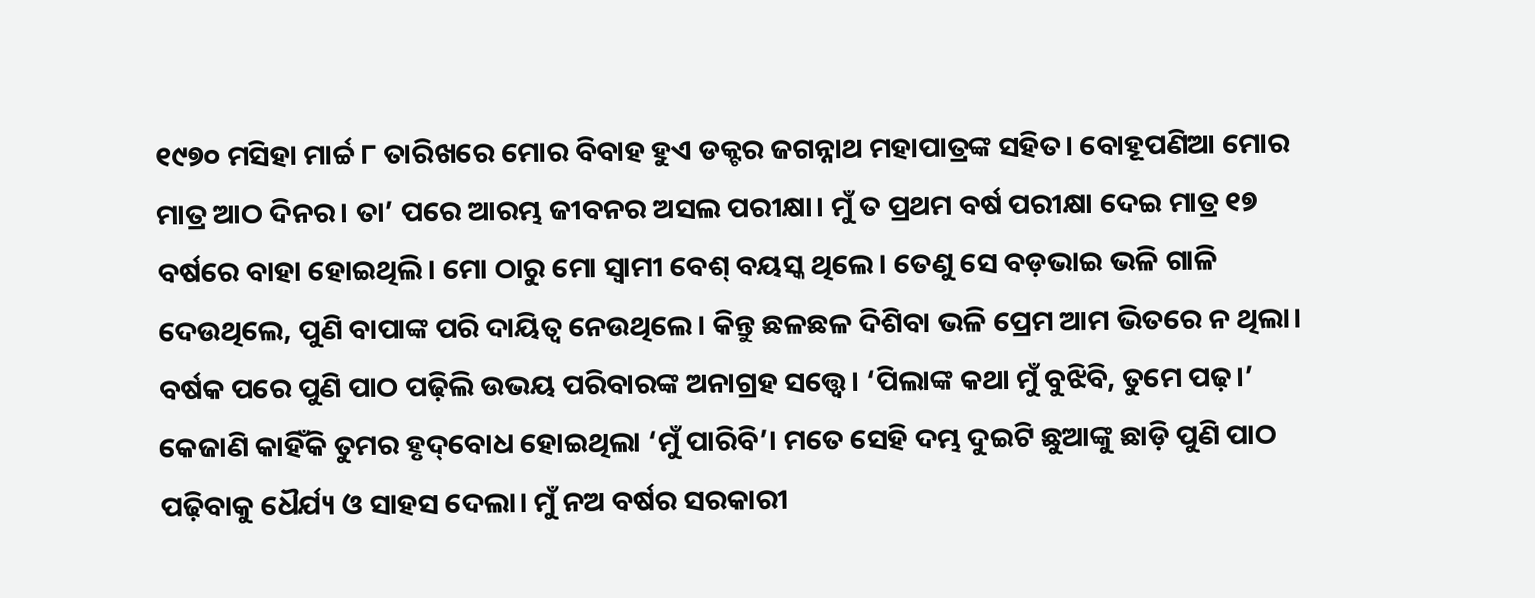୧୯୭୦ ମସିହା ମାର୍ଚ୍ଚ ୮ ତାରିଖରେ ମୋର ବିବାହ ହୁଏ ଡକ୍ଟର ଜଗନ୍ନାଥ ମହାପାତ୍ରଙ୍କ ସହିତ। ବୋହୂପଣିଆ ମୋର ମାତ୍ର ଆଠ ଦିନର। ତା’ ପରେ ଆରମ୍ଭ ଜୀବନର ଅସଲ ପରୀକ୍ଷା। ମୁଁ ତ ପ୍ରଥମ ବର୍ଷ ପରୀକ୍ଷା ଦେଇ ମାତ୍ର ୧୭ ବର୍ଷରେ ବାହା ହୋଇଥିଲି। ମୋ ଠାରୁ ମୋ ସ୍ବାମୀ ବେଶ୍ ବୟସ୍କ ଥିଲେ। ତେଣୁ ସେ ବଡ଼ଭାଇ ଭଳି ଗାଳି ଦେଉଥିଲେ, ପୁଣି ବାପାଙ୍କ ପରି ଦାୟିତ୍ବ ନେଉଥିଲେ। କିନ୍ତୁ ଛଳଛଳ ଦିଶିବା ଭଳି ପ୍ରେମ ଆମ ଭିତରେ ନ ଥିଲା। ବର୍ଷକ ପରେ ପୁଣି ପାଠ ପଢ଼ିଲି ଉଭୟ ପରିବାରଙ୍କ ଅନାଗ୍ରହ ସତ୍ତ୍ବେ। ‘ପିଲାଙ୍କ କଥା ମୁଁ ବୁଝିବି, ତୁମେ ପଢ଼।’ କେଜାଣି କାହିଁକି ତୁମର ହୃଦ୍‌ବୋଧ ହୋଇଥିଲା ‘ମୁଁ ପାରିବି’। ମତେ ସେହି ଦମ୍ଭ ଦୁଇଟି ଛୁଆଙ୍କୁ ଛାଡ଼ି ପୁଣି ପାଠ ପଢ଼ିବାକୁ ଧୈର୍ଯ୍ୟ ଓ ସାହସ ଦେଲା। ମୁଁ ନଅ ବର୍ଷର ସରକାରୀ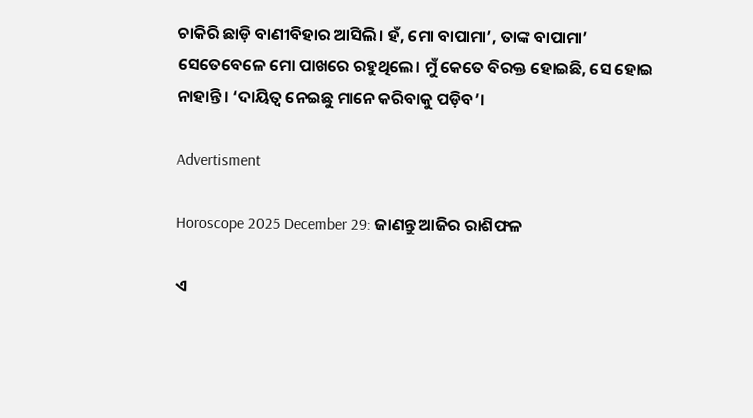ଚାକିରି ଛାଡ଼ି ବାଣୀବିହାର ଆସିଲି। ହଁ, ମୋ ବାପାମା’, ତାଙ୍କ ବାପାମା’ ସେତେବେଳେ ମୋ ପାଖରେ ରହୁଥିଲେ। ମୁଁ କେତେ ବିରକ୍ତ ହୋଇଛି, ସେ ହୋଇ ନାହାନ୍ତି। ‘ଦାୟିତ୍ବ ନେଇଛୁ ମାନେ କରିବାକୁ ପଡ଼ିବ’।

Advertisment

Horoscope 2025 December 29: ଜାଣନ୍ତୁ ଆଜିର ରାଶିଫଳ

ଏ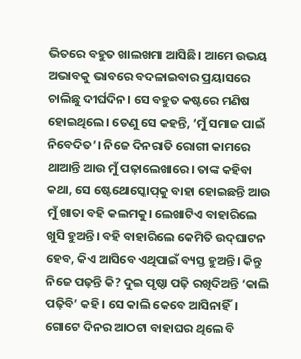ଭିତରେ ବହୁତ ଖାଲଖମା ଆସିଛି। ଆମେ ଉଭୟ ଅଭାବକୁ ଭାବରେ ବଦଳାଇବାର ପ୍ରୟାସରେ ଚାଲିଛୁ ଦୀର୍ଘଦିନ। ସେ ବହୁତ କଷ୍ଟରେ ମଣିଷ ହୋଇଥିଲେ। ତେଣୁ ସେ କହନ୍ତି, ‘ମୁଁ ସମାଜ ପାଇଁ ନିବେଦିତ’। ନିଜେ ଦିନରାତି ରୋଗୀ କାମରେ ଥାଆନ୍ତି ଆଉ ମୁଁ ପଢ଼ାଲେଖାରେ। ତାଙ୍କ କହିବା କଥା, ସେ ଷ୍ଟେଥୋସ୍କୋପ୍‌କୁ ବାହା ହୋଇଛନ୍ତି ଆଉ ମୁଁ ଖାତା ବହି କଲମକୁ। ଲେଖାଟିଏ ବାହାରିଲେ ଖୁସି ହୁଅନ୍ତି। ବହି ବାହାରିଲେ କେମିତି ଉଦ୍‌ଘାଟନ ହେବ, କିଏ ଆସିବେ ଏଥିପାଇଁ ବ୍ୟସ୍ତ ହୁଅନ୍ତି। କିନ୍ତୁ ନିଜେ ପଢ଼ନ୍ତି କି? ଦୁଇ ପୃଷ୍ଠା ପଢ଼ି ରଖିଦିଅନ୍ତି ‘କାଲି ପଢ଼ିବି’ କହି। ସେ କାଲି କେବେ ଆସିନାହିଁ। ଗୋଟେ ଦିନର ଆଠଟା ବାହାଘର ଥିଲେ ବି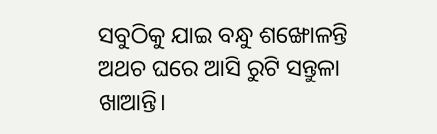ସବୁଠିକୁ ‌ଯାଇ ବନ୍ଧୁ ଶଙ୍ଖୋଳନ୍ତି ଅଥଚ ଘରେ ଆସି ରୁଟି ସନ୍ତୁଳା ଖାଆନ୍ତି।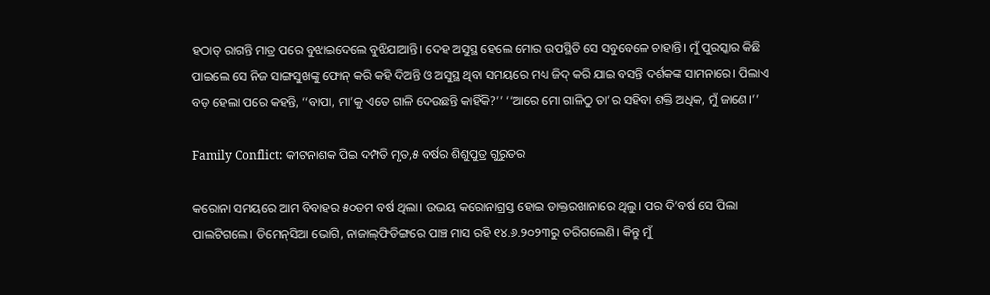ହଠାତ୍ ରାଗନ୍ତି ମାତ୍ର ପରେ ବୁଝାଇଦେଲେ ବୁଝିଯାଆନ୍ତି। ଦେହ ଅସୁସ୍ଥ ହେଲେ ମୋର ଉପସ୍ଥିତି ସେ ସବୁବେଳେ ଚାହାନ୍ତି। ମୁଁ ପୁରସ୍କାର କିଛି ପାଇଲେ ସେ ନିଜ ସାଙ୍ଗସୁଖଙ୍କୁ ଫୋନ୍ କରି କହି ଦିଅନ୍ତି ଓ ଅସୁସ୍ଥ ଥିବା ସମୟରେ ମଧ୍ୟ ଜିଦ୍ କରି ଯାଇ ବସନ୍ତି ଦର୍ଶକଙ୍କ ସାମନାରେ। ପିଲାଏ ବଡ଼ ହେଲା ପରେ କହନ୍ତି, ‘‘ବାପା, ମା’କୁ ଏତେ ଗାଳି ଦେଉଛନ୍ତି କାହିଁକି?’’ ‘‘ଆରେ ମୋ ଗାଳିଠୁ ତା’ର ସହିବା ଶକ୍ତି ଅଧିକ, ମୁଁ ଜାଣେ।’’

Family Conflict: କୀଟନାଶକ ପିଇ ଦମ୍ପତି ମୃତ,୫ ବର୍ଷର ଶିଶୁପୁତ୍ର ଗୁରୁତର

କରୋନା ସମୟରେ ଆମ ବିବାହର ୫୦ତମ ବର୍ଷ ଥିଲା। ଉଭୟ କରୋନାଗ୍ରସ୍ତ ହୋଇ ଡାକ୍ତରଖାନାରେ ଥିଲୁ। ପର ଦି’ବର୍ଷ ସେ ପିଲା ପାଲଟିଗଲେ। ଡିମେନ୍‌ସିଆ ଭୋଗି, ନାଜାଲ୍‌ଫିଡିଙ୍ଗରେ ପାଞ୍ଚ ମାସ ରହି ୧୪.୬.୨୦୨୩ରୁ ତରିଗଲେଣି। କିନ୍ତୁ ମୁଁ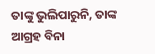ତାଙ୍କୁ ଭୁଲିପାରୁନି, ତାଙ୍କ ଆଗ୍ରହ ବିନା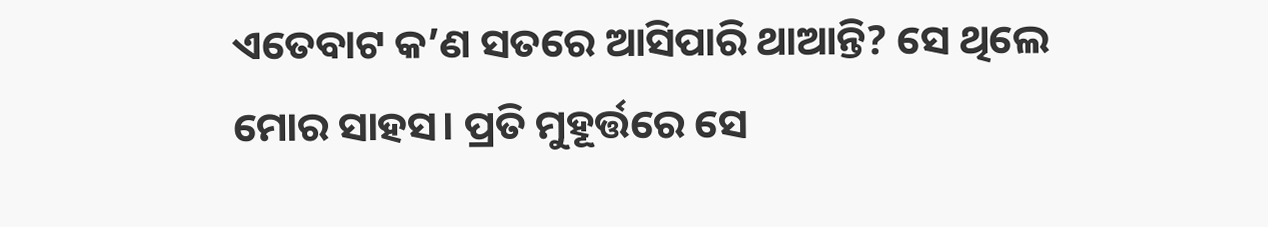ଏତେବାଟ କ’ଣ ସତରେ ଆସିପାରି ଥାଆନ୍ତି? ସେ ଥିଲେ ମୋର ସାହସ। ପ୍ରତି ମୁହୂର୍ତ୍ତରେ ସେ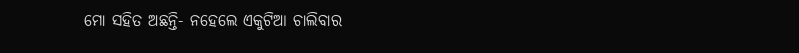ମୋ ସହିତ ଅଛନ୍ତି- ନହେଲେ ଏକୁଟିଆ ଚାଲିବାର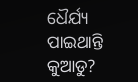ଧୈର୍ଯ୍ୟ ପାଇଥାନ୍ତି କୁଆଡୁ?